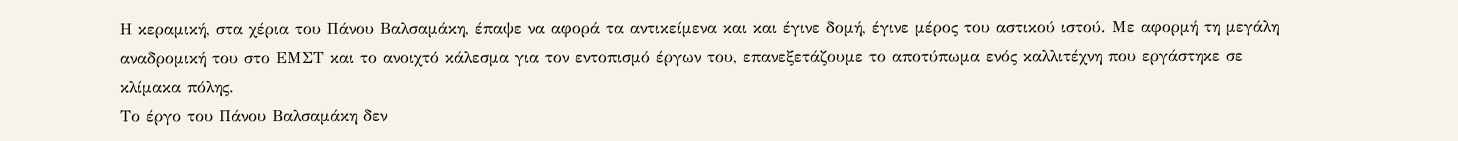Η κεραμική, στα χέρια του Πάνου Βαλσαμάκη, έπαψε να αφορά τα αντικείμενα και και έγινε δομή, έγινε μέρος του αστικού ιστού. Με αφορμή τη μεγάλη αναδρομική του στο ΕΜΣΤ και το ανοιχτό κάλεσμα για τον εντοπισμό έργων του, επανεξετάζουμε το αποτύπωμα ενός καλλιτέχνη που εργάστηκε σε κλίμακα πόλης.
Το έργο του Πάνου Βαλσαμάκη δεν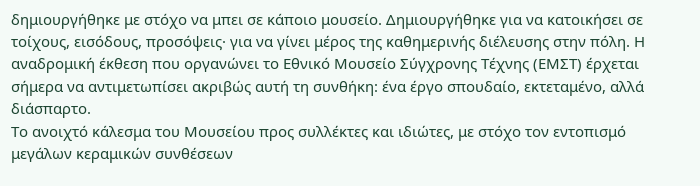δημιουργήθηκε με στόχο να μπει σε κάποιο μουσείο. Δημιουργήθηκε για να κατοικήσει σε τοίχους, εισόδους, προσόψεις· για να γίνει μέρος της καθημερινής διέλευσης στην πόλη. Η αναδρομική έκθεση που οργανώνει το Εθνικό Μουσείο Σύγχρονης Τέχνης (ΕΜΣΤ) έρχεται σήμερα να αντιμετωπίσει ακριβώς αυτή τη συνθήκη: ένα έργο σπουδαίο, εκτεταμένο, αλλά διάσπαρτο.
Το ανοιχτό κάλεσμα του Μουσείου προς συλλέκτες και ιδιώτες, με στόχο τον εντοπισμό μεγάλων κεραμικών συνθέσεων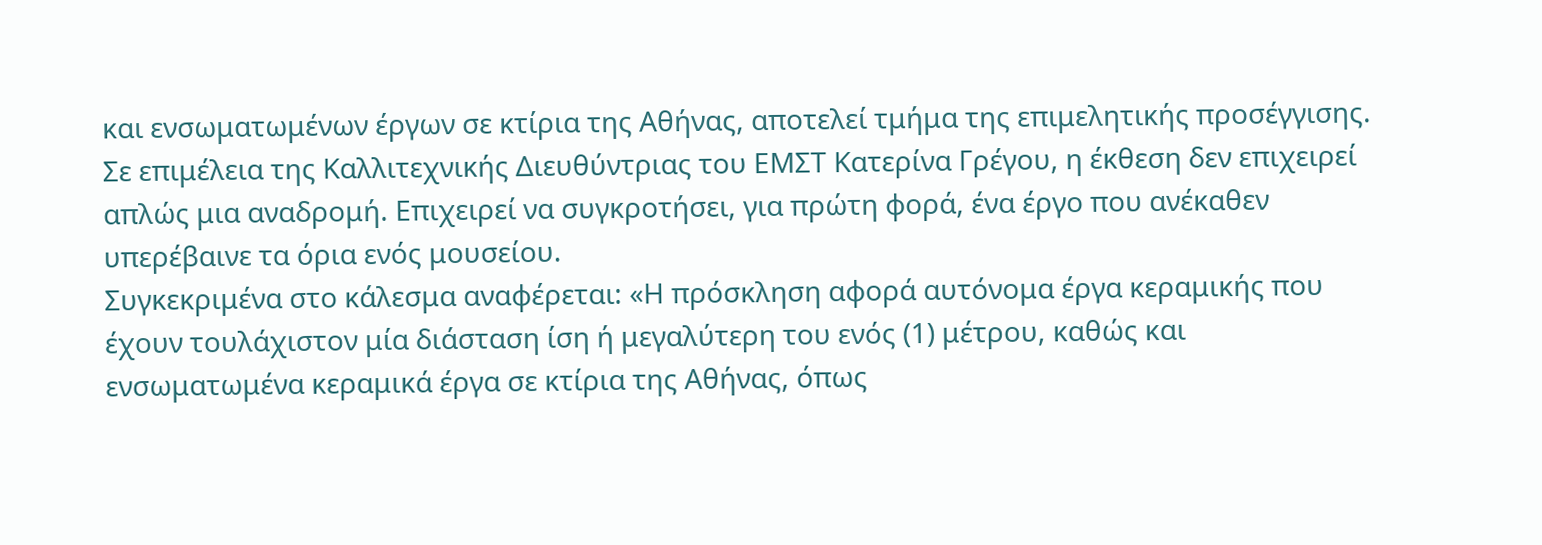και ενσωματωμένων έργων σε κτίρια της Αθήνας, αποτελεί τμήμα της επιμελητικής προσέγγισης. Σε επιμέλεια της Καλλιτεχνικής Διευθύντριας του ΕΜΣΤ Κατερίνα Γρέγου, η έκθεση δεν επιχειρεί απλώς μια αναδρομή. Επιχειρεί να συγκροτήσει, για πρώτη φορά, ένα έργο που ανέκαθεν υπερέβαινε τα όρια ενός μουσείου.
Συγκεκριμένα στο κάλεσμα αναφέρεται: «Η πρόσκληση αφορά αυτόνομα έργα κεραμικής που έχουν τουλάχιστον μία διάσταση ίση ή μεγαλύτερη του ενός (1) μέτρου, καθώς και ενσωματωμένα κεραμικά έργα σε κτίρια της Αθήνας, όπως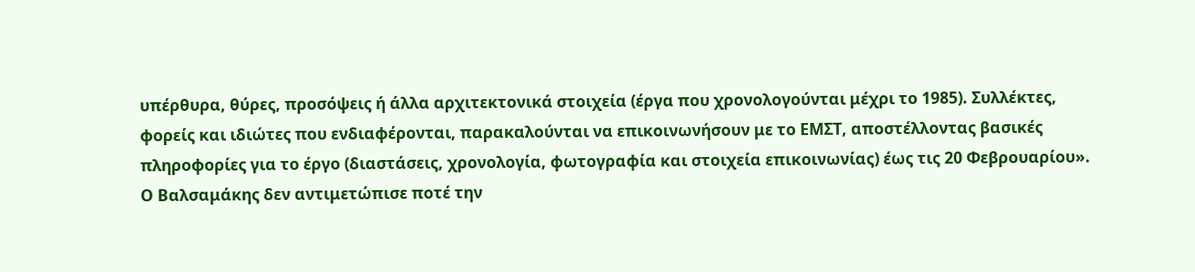υπέρθυρα, θύρες, προσόψεις ή άλλα αρχιτεκτονικά στοιχεία (έργα που χρονολογούνται μέχρι το 1985). Συλλέκτες, φορείς και ιδιώτες που ενδιαφέρονται, παρακαλούνται να επικοινωνήσουν με το ΕΜΣΤ, αποστέλλοντας βασικές πληροφορίες για το έργο (διαστάσεις, χρονολογία, φωτογραφία και στοιχεία επικοινωνίας) έως τις 20 Φεβρουαρίου».
Ο Βαλσαμάκης δεν αντιμετώπισε ποτέ την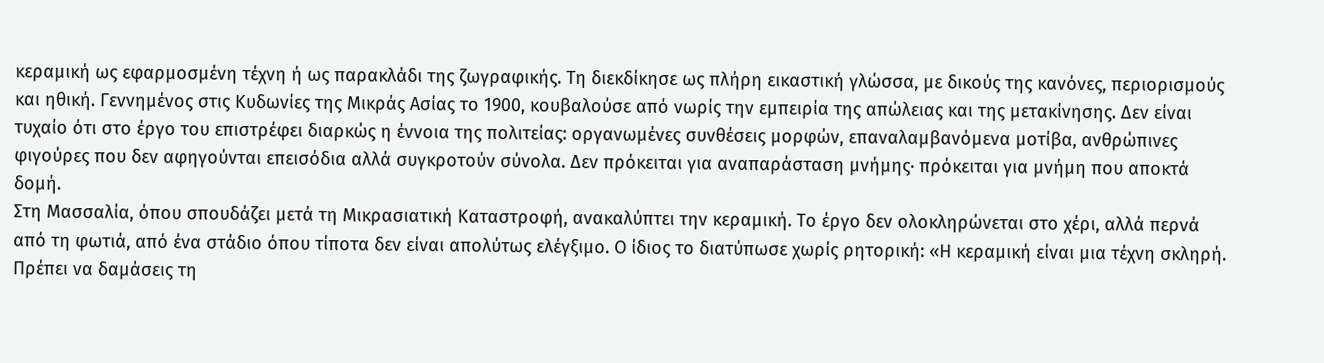κεραμική ως εφαρμοσμένη τέχνη ή ως παρακλάδι της ζωγραφικής. Τη διεκδίκησε ως πλήρη εικαστική γλώσσα, με δικούς της κανόνες, περιορισμούς και ηθική. Γεννημένος στις Κυδωνίες της Μικράς Ασίας το 1900, κουβαλούσε από νωρίς την εμπειρία της απώλειας και της μετακίνησης. Δεν είναι τυχαίο ότι στο έργο του επιστρέφει διαρκώς η έννοια της πολιτείας: οργανωμένες συνθέσεις μορφών, επαναλαμβανόμενα μοτίβα, ανθρώπινες φιγούρες που δεν αφηγούνται επεισόδια αλλά συγκροτούν σύνολα. Δεν πρόκειται για αναπαράσταση μνήμης· πρόκειται για μνήμη που αποκτά δομή.
Στη Μασσαλία, όπου σπουδάζει μετά τη Μικρασιατική Καταστροφή, ανακαλύπτει την κεραμική. Το έργο δεν ολοκληρώνεται στο χέρι, αλλά περνά από τη φωτιά, από ένα στάδιο όπου τίποτα δεν είναι απολύτως ελέγξιμο. Ο ίδιος το διατύπωσε χωρίς ρητορική: «Η κεραμική είναι μια τέχνη σκληρή. Πρέπει να δαμάσεις τη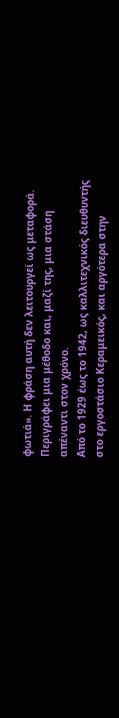φωτιά». Η φράση αυτή δεν λειτουργεί ως μεταφορά. Περιγράφει μια μέθοδο και, μαζί της, μια στάση απέναντι στον χρόνο.
Από το 1929 έως το 1942, ως καλλιτεχνικός διευθυντής στο εργοστάσιο Κεραμεικός, και αργότερα στην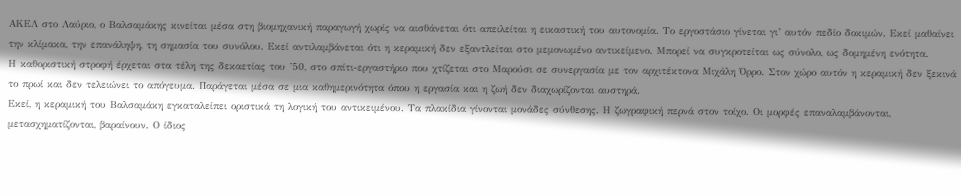ΑΚΕΛ στο Λαύριο, ο Βαλσαμάκης κινείται μέσα στη βιομηχανική παραγωγή χωρίς να αισθάνεται ότι απειλείται η εικαστική του αυτονομία. Το εργοστάσιο γίνεται γι’ αυτόν πεδίο δοκιμών. Εκεί μαθαίνει την κλίμακα, την επανάληψη, τη σημασία του συνόλου. Εκεί αντιλαμβάνεται ότι η κεραμική δεν εξαντλείται στο μεμονωμένο αντικείμενο. Μπορεί να συγκροτείται ως σύνολο, ως δομημένη ενότητα.
Η καθοριστική στροφή έρχεται στα τέλη της δεκαετίας του ’50, στο σπίτι-εργαστήριο που χτίζεται στο Μαρούσι σε συνεργασία με τον αρχιτέκτονα Μιχάλη Όρρο. Στον χώρο αυτόν η κεραμική δεν ξεκινά το πρωί και δεν τελειώνει το απόγευμα. Παράγεται μέσα σε μια καθημερινότητα όπου η εργασία και η ζωή δεν διαχωρίζονται αυστηρά.
Εκεί, η κεραμική του Βαλσαμάκη εγκαταλείπει οριστικά τη λογική του αντικειμένου. Τα πλακίδια γίνονται μονάδες σύνθεσης. Η ζωγραφική περνά στον τοίχο. Οι μορφές επαναλαμβάνονται, μετασχηματίζονται, βαραίνουν. Ο ίδιος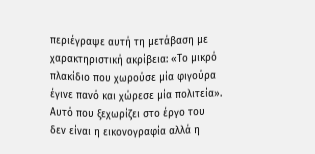περιέγραψε αυτή τη μετάβαση με χαρακτηριστική ακρίβεια: «Το μικρό πλακίδιο που χωρούσε μία φιγούρα έγινε πανό και χώρεσε μία πολιτεία».
Αυτό που ξεχωρίζει στο έργο του δεν είναι η εικονογραφία αλλά η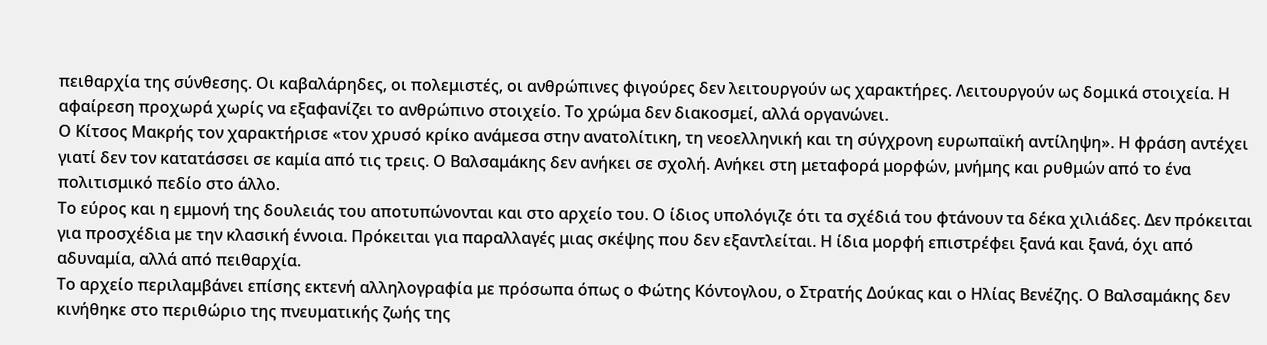πειθαρχία της σύνθεσης. Οι καβαλάρηδες, οι πολεμιστές, οι ανθρώπινες φιγούρες δεν λειτουργούν ως χαρακτήρες. Λειτουργούν ως δομικά στοιχεία. Η αφαίρεση προχωρά χωρίς να εξαφανίζει το ανθρώπινο στοιχείο. Το χρώμα δεν διακοσμεί, αλλά οργανώνει.
Ο Κίτσος Μακρής τον χαρακτήρισε «τον χρυσό κρίκο ανάμεσα στην ανατολίτικη, τη νεοελληνική και τη σύγχρονη ευρωπαϊκή αντίληψη». Η φράση αντέχει γιατί δεν τον κατατάσσει σε καμία από τις τρεις. Ο Βαλσαμάκης δεν ανήκει σε σχολή. Ανήκει στη μεταφορά μορφών, μνήμης και ρυθμών από το ένα πολιτισμικό πεδίο στο άλλο.
Το εύρος και η εμμονή της δουλειάς του αποτυπώνονται και στο αρχείο του. Ο ίδιος υπολόγιζε ότι τα σχέδιά του φτάνουν τα δέκα χιλιάδες. Δεν πρόκειται για προσχέδια με την κλασική έννοια. Πρόκειται για παραλλαγές μιας σκέψης που δεν εξαντλείται. Η ίδια μορφή επιστρέφει ξανά και ξανά, όχι από αδυναμία, αλλά από πειθαρχία.
Το αρχείο περιλαμβάνει επίσης εκτενή αλληλογραφία με πρόσωπα όπως ο Φώτης Κόντογλου, ο Στρατής Δούκας και ο Ηλίας Βενέζης. Ο Βαλσαμάκης δεν κινήθηκε στο περιθώριο της πνευματικής ζωής της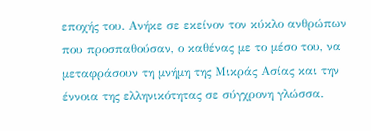εποχής του. Ανήκε σε εκείνον τον κύκλο ανθρώπων που προσπαθούσαν, ο καθένας με το μέσο του, να μεταφράσουν τη μνήμη της Μικράς Ασίας και την έννοια της ελληνικότητας σε σύγχρονη γλώσσα.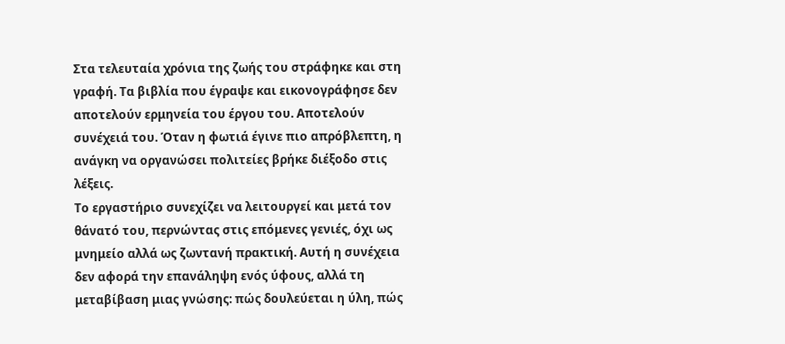Στα τελευταία χρόνια της ζωής του στράφηκε και στη γραφή. Τα βιβλία που έγραψε και εικονογράφησε δεν αποτελούν ερμηνεία του έργου του. Αποτελούν συνέχειά του. Όταν η φωτιά έγινε πιο απρόβλεπτη, η ανάγκη να οργανώσει πολιτείες βρήκε διέξοδο στις λέξεις.
Το εργαστήριο συνεχίζει να λειτουργεί και μετά τον θάνατό του, περνώντας στις επόμενες γενιές, όχι ως μνημείο αλλά ως ζωντανή πρακτική. Αυτή η συνέχεια δεν αφορά την επανάληψη ενός ύφους, αλλά τη μεταβίβαση μιας γνώσης: πώς δουλεύεται η ύλη, πώς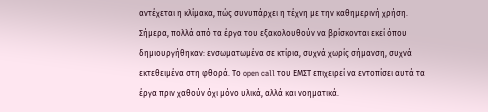αντέχεται η κλίμακα, πώς συνυπάρχει η τέχνη με την καθημερινή χρήση.
Σήμερα, πολλά από τα έργα του εξακολουθούν να βρίσκονται εκεί όπου δημιουργήθηκαν: ενσωματωμένα σε κτίρια, συχνά χωρίς σήμανση, συχνά εκτεθειμένα στη φθορά. Το open call του ΕΜΣΤ επιχειρεί να εντοπίσει αυτά τα έργα πριν χαθούν όχι μόνο υλικά, αλλά και νοηματικά.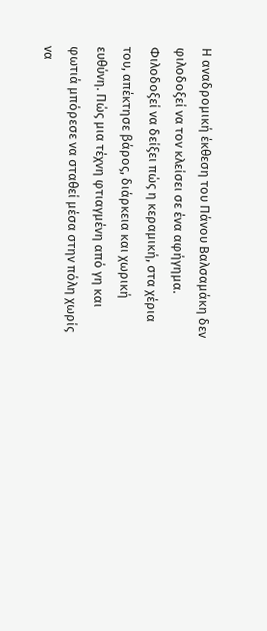Η αναδρομική έκθεση του Πάνου Βαλσαμάκη δεν φιλοδοξεί να τον κλείσει σε ένα αφήγημα. Φιλοδοξεί να δείξει πώς η κεραμική, στα χέρια του, απέκτησε βάρος, διάρκεια και χωρική ευθύνη. Πώς μια τέχνη φτιαγμένη από γη και φωτιά μπόρεσε να σταθεί μέσα στην πόλη χωρίς να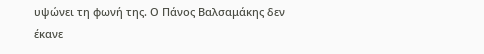υψώνει τη φωνή της. Ο Πάνος Βαλσαμάκης δεν έκανε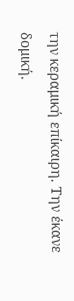την κεραμική επίκαιρη. Την έκανε δομική.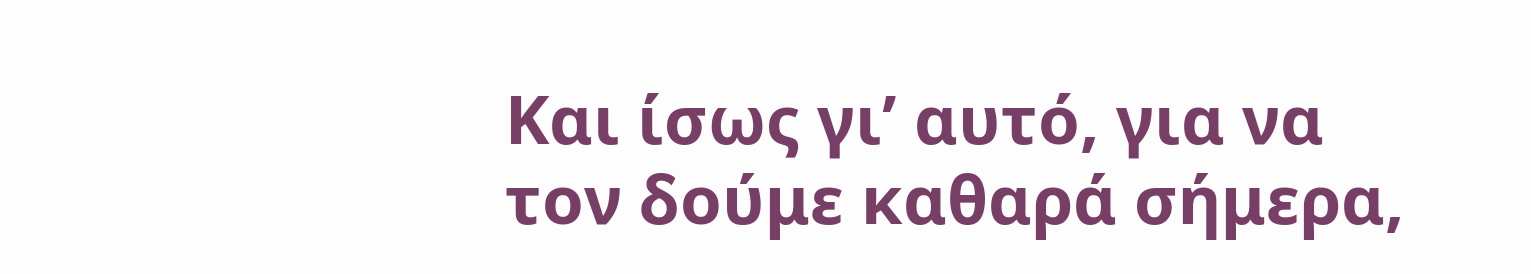Και ίσως γι’ αυτό, για να τον δούμε καθαρά σήμερα,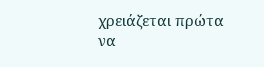χρειάζεται πρώτα να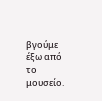βγούμε έξω από το μουσείο.